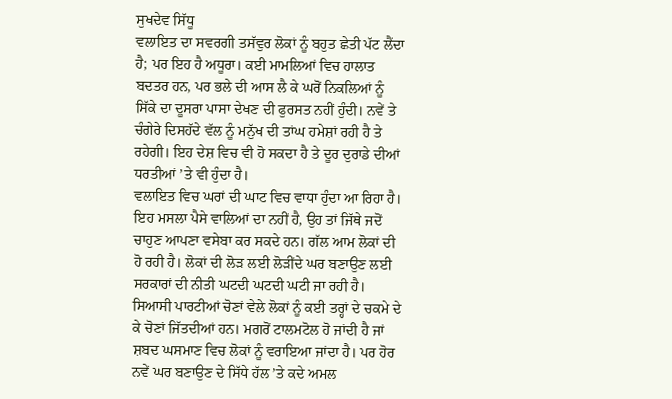ਸੁਖਦੇਵ ਸਿੱਧੂ
ਵਲਾਇਤ ਦਾ ਸਵਰਗੀ ਤਸੱਵੁਰ ਲੋਕਾਂ ਨੂੰ ਬਹੁਤ ਛੇਤੀ ਪੱਟ ਲੈਂਦਾ ਹੈ; ਪਰ ਇਹ ਹੈ ਅਧੂਰਾ। ਕਈ ਮਾਮਲਿਆਂ ਵਿਚ ਹਾਲਾਤ ਬਦਤਰ ਹਨ, ਪਰ ਭਲੇ ਦੀ ਆਸ ਲੈ ਕੇ ਘਰੋਂ ਨਿਕਲਿਆਂ ਨੂੰ ਸਿੱਕੇ ਦਾ ਦੂਸਰਾ ਪਾਸਾ ਦੇਖਣ ਦੀ ਫੁਰਸਤ ਨਹੀਂ ਹੁੰਦੀ। ਨਵੇਂ ਤੇ ਚੰਗੇਰੇ ਦਿਸਹੱਦੇ ਵੱਲ ਨੂੰ ਮਨੁੱਖ ਦੀ ਤਾਂਘ ਹਮੇਸ਼ਾਂ ਰਹੀ ਹੈ ਤੇ ਰਹੇਗੀ। ਇਹ ਦੇਸ਼ ਵਿਚ ਵੀ ਹੋ ਸਕਦਾ ਹੈ ਤੇ ਦੂਰ ਦੁਰਾਡੇ ਦੀਆਂ ਧਰਤੀਆਂ ’ਤੇ ਵੀ ਹੁੰਦਾ ਹੈ।
ਵਲਾਇਤ ਵਿਚ ਘਰਾਂ ਦੀ ਘਾਟ ਵਿਚ ਵਾਧਾ ਹੁੰਦਾ ਆ ਰਿਹਾ ਹੈ। ਇਹ ਮਸਲਾ ਪੈਸੇ ਵਾਲਿਆਂ ਦਾ ਨਹੀਂ ਹੈ, ਉਹ ਤਾਂ ਜਿੱਥੇ ਜਦੋਂ ਚਾਹੁਣ ਆਪਣਾ ਵਸੇਬਾ ਕਰ ਸਕਦੇ ਹਨ। ਗੱਲ ਆਮ ਲੋਕਾਂ ਦੀ ਹੋ ਰਹੀ ਹੈ। ਲੋਕਾਂ ਦੀ ਲੋੜ ਲਈ ਲੋੜੀਂਦੇ ਘਰ ਬਣਾਉਣ ਲਈ ਸਰਕਾਰਾਂ ਦੀ ਨੀਤੀ ਘਟਦੀ ਘਟਦੀ ਘਟੀ ਜਾ ਰਹੀ ਹੈ। ਸਿਆਸੀ ਪਾਰਟੀਆਂ ਚੋਣਾਂ ਵੇਲੇ ਲੋਕਾਂ ਨੂੰ ਕਈ ਤਰ੍ਹਾਂ ਦੇ ਚਕਮੇ ਦੇ ਕੇ ਚੋਣਾਂ ਜਿੱਤਦੀਆਂ ਹਨ। ਮਗਰੋਂ ਟਾਲਮਟੋਲ ਹੋ ਜਾਂਦੀ ਹੈ ਜਾਂ ਸ਼ਬਦ ਘਸਮਾਣ ਵਿਚ ਲੋਕਾਂ ਨੂੰ ਵਰਾਇਆ ਜਾਂਦਾ ਹੈ। ਪਰ ਹੋਰ ਨਵੇਂ ਘਰ ਬਣਾਉਣ ਦੇ ਸਿੱਧੇ ਹੱਲ ’ਤੇ ਕਦੇ ਅਮਲ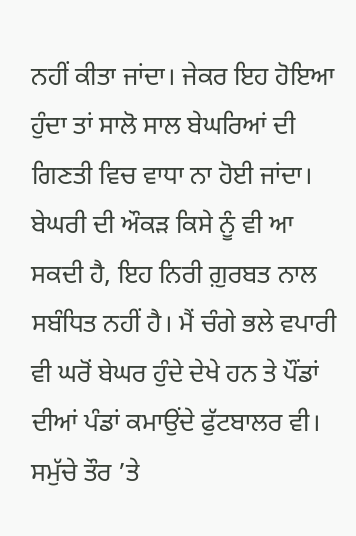ਨਹੀਂ ਕੀਤਾ ਜਾਂਦਾ। ਜੇਕਰ ਇਹ ਹੋਇਆ ਹੁੰਦਾ ਤਾਂ ਸਾਲੋ ਸਾਲ ਬੇਘਰਿਆਂ ਦੀ ਗਿਣਤੀ ਵਿਚ ਵਾਧਾ ਨਾ ਹੋਈ ਜਾਂਦਾ। ਬੇਘਰੀ ਦੀ ਔਕੜ ਕਿਸੇ ਨੂੰ ਵੀ ਆ ਸਕਦੀ ਹੈ, ਇਹ ਨਿਰੀ ਗ਼ੁਰਬਤ ਨਾਲ ਸਬੰਧਿਤ ਨਹੀਂ ਹੈ। ਮੈਂ ਚੰਗੇ ਭਲੇ ਵਪਾਰੀ ਵੀ ਘਰੋਂ ਬੇਘਰ ਹੁੰਦੇ ਦੇਖੇ ਹਨ ਤੇ ਪੌਂਡਾਂ ਦੀਆਂ ਪੰਡਾਂ ਕਮਾਉਂਦੇ ਫੁੱਟਬਾਲਰ ਵੀ।
ਸਮੁੱਚੇ ਤੌਰ ’ਤੇ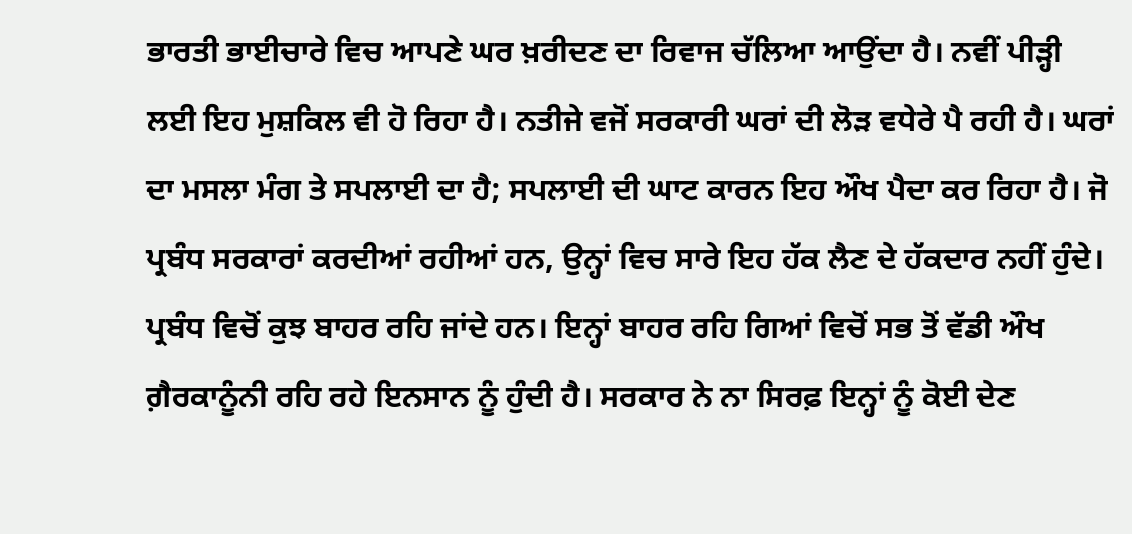ਭਾਰਤੀ ਭਾਈਚਾਰੇ ਵਿਚ ਆਪਣੇ ਘਰ ਖ਼ਰੀਦਣ ਦਾ ਰਿਵਾਜ ਚੱਲਿਆ ਆਉਂਦਾ ਹੈ। ਨਵੀਂ ਪੀੜ੍ਹੀ ਲਈ ਇਹ ਮੁਸ਼ਕਿਲ ਵੀ ਹੋ ਰਿਹਾ ਹੈ। ਨਤੀਜੇ ਵਜੋਂ ਸਰਕਾਰੀ ਘਰਾਂ ਦੀ ਲੋੜ ਵਧੇਰੇ ਪੈ ਰਹੀ ਹੈ। ਘਰਾਂ ਦਾ ਮਸਲਾ ਮੰਗ ਤੇ ਸਪਲਾਈ ਦਾ ਹੈ; ਸਪਲਾਈ ਦੀ ਘਾਟ ਕਾਰਨ ਇਹ ਔਖ ਪੈਦਾ ਕਰ ਰਿਹਾ ਹੈ। ਜੋ ਪ੍ਰਬੰਧ ਸਰਕਾਰਾਂ ਕਰਦੀਆਂ ਰਹੀਆਂ ਹਨ, ਉਨ੍ਹਾਂ ਵਿਚ ਸਾਰੇ ਇਹ ਹੱਕ ਲੈਣ ਦੇ ਹੱਕਦਾਰ ਨਹੀਂ ਹੁੰਦੇ। ਪ੍ਰਬੰਧ ਵਿਚੋਂ ਕੁਝ ਬਾਹਰ ਰਹਿ ਜਾਂਦੇ ਹਨ। ਇਨ੍ਹਾਂ ਬਾਹਰ ਰਹਿ ਗਿਆਂ ਵਿਚੋਂ ਸਭ ਤੋਂ ਵੱਡੀ ਔਖ ਗ਼ੈਰਕਾਨੂੰਨੀ ਰਹਿ ਰਹੇ ਇਨਸਾਨ ਨੂੰ ਹੁੰਦੀ ਹੈ। ਸਰਕਾਰ ਨੇ ਨਾ ਸਿਰਫ਼ ਇਨ੍ਹਾਂ ਨੂੰ ਕੋਈ ਦੇਣ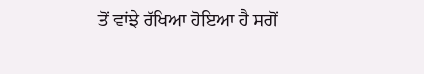ਤੋਂ ਵਾਂਝੇ ਰੱਖਿਆ ਹੋਇਆ ਹੈ ਸਗੋਂ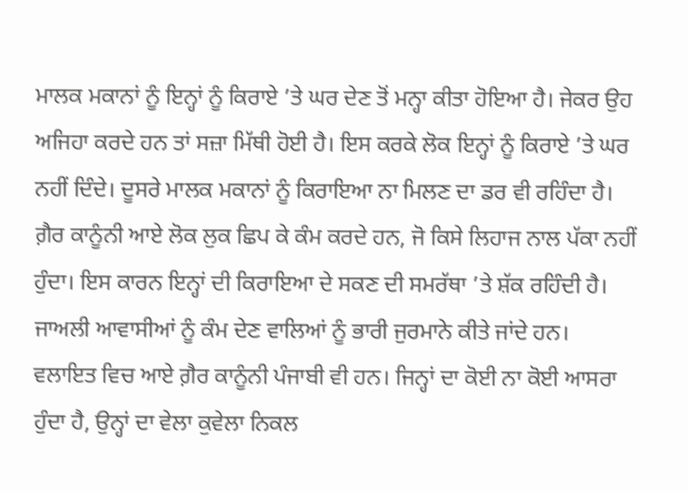ਮਾਲਕ ਮਕਾਨਾਂ ਨੂੰ ਇਨ੍ਹਾਂ ਨੂੰ ਕਿਰਾਏ ’ਤੇ ਘਰ ਦੇਣ ਤੋਂ ਮਨ੍ਹਾ ਕੀਤਾ ਹੋਇਆ ਹੈ। ਜੇਕਰ ਉਹ ਅਜਿਹਾ ਕਰਦੇ ਹਨ ਤਾਂ ਸਜ਼ਾ ਮਿੱਥੀ ਹੋਈ ਹੈ। ਇਸ ਕਰਕੇ ਲੋਕ ਇਨ੍ਹਾਂ ਨੂੰ ਕਿਰਾਏ ’ਤੇ ਘਰ ਨਹੀਂ ਦਿੰਦੇ। ਦੂਸਰੇ ਮਾਲਕ ਮਕਾਨਾਂ ਨੂੰ ਕਿਰਾਇਆ ਨਾ ਮਿਲਣ ਦਾ ਡਰ ਵੀ ਰਹਿੰਦਾ ਹੈ। ਗ਼ੈਰ ਕਾਨੂੰਨੀ ਆਏ ਲੋਕ ਲੁਕ ਛਿਪ ਕੇ ਕੰਮ ਕਰਦੇ ਹਨ, ਜੋ ਕਿਸੇ ਲਿਹਾਜ ਨਾਲ ਪੱਕਾ ਨਹੀਂ ਹੁੰਦਾ। ਇਸ ਕਾਰਨ ਇਨ੍ਹਾਂ ਦੀ ਕਿਰਾਇਆ ਦੇ ਸਕਣ ਦੀ ਸਮਰੱਥਾ ’ਤੇ ਸ਼ੱਕ ਰਹਿੰਦੀ ਹੈ। ਜਾਅਲੀ ਆਵਾਸੀਆਂ ਨੂੰ ਕੰਮ ਦੇਣ ਵਾਲਿਆਂ ਨੂੰ ਭਾਰੀ ਜੁਰਮਾਨੇ ਕੀਤੇ ਜਾਂਦੇ ਹਨ।
ਵਲਾਇਤ ਵਿਚ ਆਏ ਗ਼ੈਰ ਕਾਨੂੰਨੀ ਪੰਜਾਬੀ ਵੀ ਹਨ। ਜਿਨ੍ਹਾਂ ਦਾ ਕੋਈ ਨਾ ਕੋਈ ਆਸਰਾ ਹੁੰਦਾ ਹੈ, ਉਨ੍ਹਾਂ ਦਾ ਵੇਲਾ ਕੁਵੇਲਾ ਨਿਕਲ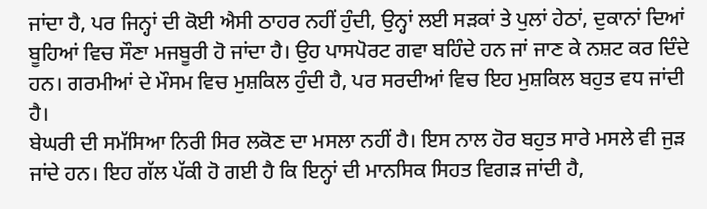ਜਾਂਦਾ ਹੈ, ਪਰ ਜਿਨ੍ਹਾਂ ਦੀ ਕੋਈ ਐਸੀ ਠਾਹਰ ਨਹੀਂ ਹੁੰਦੀ, ਉਨ੍ਹਾਂ ਲਈ ਸੜਕਾਂ ਤੇ ਪੁਲਾਂ ਹੇਠਾਂ, ਦੁਕਾਨਾਂ ਦਿਆਂ ਬੂਹਿਆਂ ਵਿਚ ਸੌਣਾ ਮਜਬੂਰੀ ਹੋ ਜਾਂਦਾ ਹੈ। ਉਹ ਪਾਸਪੋਰਟ ਗਵਾ ਬਹਿੰਦੇ ਹਨ ਜਾਂ ਜਾਣ ਕੇ ਨਸ਼ਟ ਕਰ ਦਿੰਦੇ ਹਨ। ਗਰਮੀਆਂ ਦੇ ਮੌਸਮ ਵਿਚ ਮੁਸ਼ਕਿਲ ਹੁੰਦੀ ਹੈ, ਪਰ ਸਰਦੀਆਂ ਵਿਚ ਇਹ ਮੁਸ਼ਕਿਲ ਬਹੁਤ ਵਧ ਜਾਂਦੀ ਹੈ।
ਬੇਘਰੀ ਦੀ ਸਮੱਸਿਆ ਨਿਰੀ ਸਿਰ ਲਕੋਣ ਦਾ ਮਸਲਾ ਨਹੀਂ ਹੈ। ਇਸ ਨਾਲ ਹੋਰ ਬਹੁਤ ਸਾਰੇ ਮਸਲੇ ਵੀ ਜੁੜ ਜਾਂਦੇ ਹਨ। ਇਹ ਗੱਲ ਪੱਕੀ ਹੋ ਗਈ ਹੈ ਕਿ ਇਨ੍ਹਾਂ ਦੀ ਮਾਨਸਿਕ ਸਿਹਤ ਵਿਗੜ ਜਾਂਦੀ ਹੈ,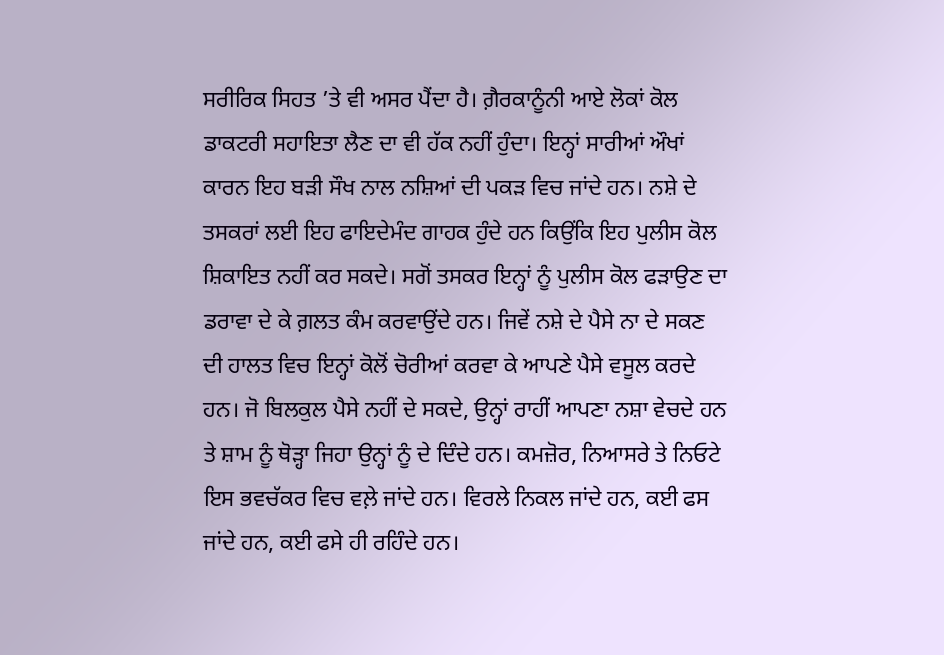ਸਰੀਰਿਕ ਸਿਹਤ ’ਤੇ ਵੀ ਅਸਰ ਪੈਂਦਾ ਹੈ। ਗ਼ੈਰਕਾਨੂੰਨੀ ਆਏ ਲੋਕਾਂ ਕੋਲ ਡਾਕਟਰੀ ਸਹਾਇਤਾ ਲੈਣ ਦਾ ਵੀ ਹੱਕ ਨਹੀਂ ਹੁੰਦਾ। ਇਨ੍ਹਾਂ ਸਾਰੀਆਂ ਔਖਾਂ ਕਾਰਨ ਇਹ ਬੜੀ ਸੌਖ ਨਾਲ ਨਸ਼ਿਆਂ ਦੀ ਪਕੜ ਵਿਚ ਜਾਂਦੇ ਹਨ। ਨਸ਼ੇ ਦੇ ਤਸਕਰਾਂ ਲਈ ਇਹ ਫਾਇਦੇਮੰਦ ਗਾਹਕ ਹੁੰਦੇ ਹਨ ਕਿਉਂਕਿ ਇਹ ਪੁਲੀਸ ਕੋਲ ਸ਼ਿਕਾਇਤ ਨਹੀਂ ਕਰ ਸਕਦੇ। ਸਗੋਂ ਤਸਕਰ ਇਨ੍ਹਾਂ ਨੂੰ ਪੁਲੀਸ ਕੋਲ ਫੜਾਉਣ ਦਾ ਡਰਾਵਾ ਦੇ ਕੇ ਗ਼ਲਤ ਕੰਮ ਕਰਵਾਉਂਦੇ ਹਨ। ਜਿਵੇਂ ਨਸ਼ੇ ਦੇ ਪੈਸੇ ਨਾ ਦੇ ਸਕਣ ਦੀ ਹਾਲਤ ਵਿਚ ਇਨ੍ਹਾਂ ਕੋਲੋਂ ਚੋਰੀਆਂ ਕਰਵਾ ਕੇ ਆਪਣੇ ਪੈਸੇ ਵਸੂਲ ਕਰਦੇ ਹਨ। ਜੋ ਬਿਲਕੁਲ ਪੈਸੇ ਨਹੀਂ ਦੇ ਸਕਦੇ, ਉਨ੍ਹਾਂ ਰਾਹੀਂ ਆਪਣਾ ਨਸ਼ਾ ਵੇਚਦੇ ਹਨ ਤੇ ਸ਼ਾਮ ਨੂੰ ਥੋੜ੍ਹਾ ਜਿਹਾ ਉਨ੍ਹਾਂ ਨੂੰ ਦੇ ਦਿੰਦੇ ਹਨ। ਕਮਜ਼ੋਰ, ਨਿਆਸਰੇ ਤੇ ਨਿਓਟੇ ਇਸ ਭਵਚੱਕਰ ਵਿਚ ਵਲ਼ੇ ਜਾਂਦੇ ਹਨ। ਵਿਰਲੇ ਨਿਕਲ ਜਾਂਦੇ ਹਨ, ਕਈ ਫਸ ਜਾਂਦੇ ਹਨ, ਕਈ ਫਸੇ ਹੀ ਰਹਿੰਦੇ ਹਨ।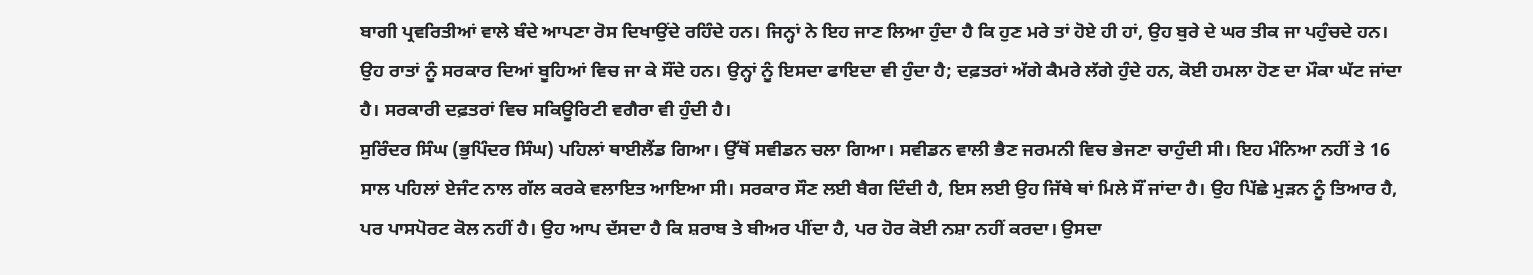ਬਾਗੀ ਪ੍ਰਵਰਿਤੀਆਂ ਵਾਲੇ ਬੰਦੇ ਆਪਣਾ ਰੋਸ ਦਿਖਾਉਂਦੇ ਰਹਿੰਦੇ ਹਨ। ਜਿਨ੍ਹਾਂ ਨੇ ਇਹ ਜਾਣ ਲਿਆ ਹੁੰਦਾ ਹੈ ਕਿ ਹੁਣ ਮਰੇ ਤਾਂ ਹੋਏ ਹੀ ਹਾਂ, ਉਹ ਬੁਰੇ ਦੇ ਘਰ ਤੀਕ ਜਾ ਪਹੁੰਚਦੇ ਹਨ। ਉਹ ਰਾਤਾਂ ਨੂੰ ਸਰਕਾਰ ਦਿਆਂ ਬੂਹਿਆਂ ਵਿਚ ਜਾ ਕੇ ਸੌਂਦੇ ਹਨ। ਉਨ੍ਹਾਂ ਨੂੰ ਇਸਦਾ ਫਾਇਦਾ ਵੀ ਹੁੰਦਾ ਹੈ; ਦਫ਼ਤਰਾਂ ਅੱਗੇ ਕੈਮਰੇ ਲੱਗੇ ਹੁੰਦੇ ਹਨ, ਕੋਈ ਹਮਲਾ ਹੋਣ ਦਾ ਮੌਕਾ ਘੱਟ ਜਾਂਦਾ ਹੈ। ਸਰਕਾਰੀ ਦਫ਼ਤਰਾਂ ਵਿਚ ਸਕਿਊਰਿਟੀ ਵਗੈਰਾ ਵੀ ਹੁੰਦੀ ਹੈ।
ਸੁਰਿੰਦਰ ਸਿੰਘ (ਭੁਪਿੰਦਰ ਸਿੰਘ) ਪਹਿਲਾਂ ਥਾਈਲੈਂਡ ਗਿਆ। ਉੱਥੋਂ ਸਵੀਡਨ ਚਲਾ ਗਿਆ। ਸਵੀਡਨ ਵਾਲੀ ਭੈਣ ਜਰਮਨੀ ਵਿਚ ਭੇਜਣਾ ਚਾਹੁੰਦੀ ਸੀ। ਇਹ ਮੰਨਿਆ ਨਹੀਂ ਤੇ 16 ਸਾਲ ਪਹਿਲਾਂ ਏਜੰਟ ਨਾਲ ਗੱਲ ਕਰਕੇ ਵਲਾਇਤ ਆਇਆ ਸੀ। ਸਰਕਾਰ ਸੌਣ ਲਈ ਬੈਗ ਦਿੰਦੀ ਹੈ, ਇਸ ਲਈ ਉਹ ਜਿੱਥੇ ਥਾਂ ਮਿਲੇ ਸੌਂ ਜਾਂਦਾ ਹੈ। ਉਹ ਪਿੱਛੇ ਮੁੜਨ ਨੂੰ ਤਿਆਰ ਹੈ, ਪਰ ਪਾਸਪੋਰਟ ਕੋਲ ਨਹੀਂ ਹੈ। ਉਹ ਆਪ ਦੱਸਦਾ ਹੈ ਕਿ ਸ਼ਰਾਬ ਤੇ ਬੀਅਰ ਪੀਂਦਾ ਹੈ, ਪਰ ਹੋਰ ਕੋਈ ਨਸ਼ਾ ਨਹੀਂ ਕਰਦਾ। ਉਸਦਾ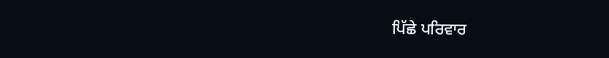ਪਿੱਛੇ ਪਰਿਵਾਰ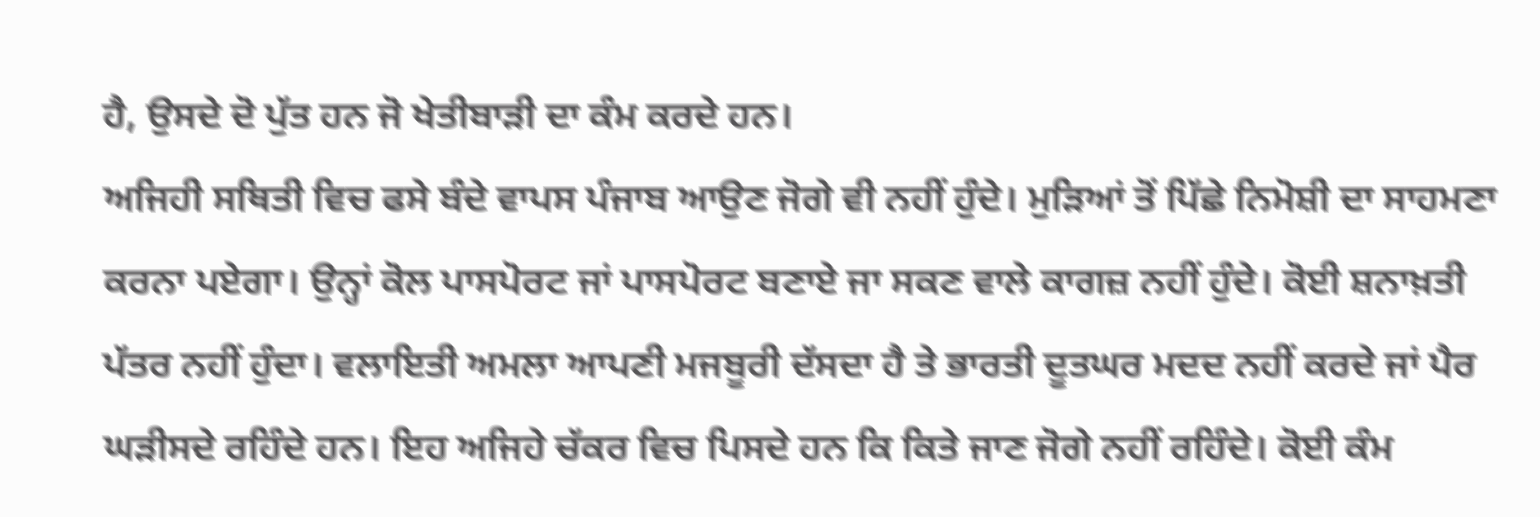ਹੈ, ਉਸਦੇ ਦੋ ਪੁੱਤ ਹਨ ਜੋ ਖੇਤੀਬਾੜੀ ਦਾ ਕੰਮ ਕਰਦੇ ਹਨ।
ਅਜਿਹੀ ਸਥਿਤੀ ਵਿਚ ਫਸੇ ਬੰਦੇ ਵਾਪਸ ਪੰਜਾਬ ਆਉਣ ਜੋਗੇ ਵੀ ਨਹੀਂ ਹੁੰਦੇ। ਮੁੜਿਆਂ ਤੋਂ ਪਿੱਛੇ ਨਿਮੋਸ਼ੀ ਦਾ ਸਾਹਮਣਾ ਕਰਨਾ ਪਏਗਾ। ਉਨ੍ਹਾਂ ਕੋਲ ਪਾਸਪੋਰਟ ਜਾਂ ਪਾਸਪੋਰਟ ਬਣਾਏ ਜਾ ਸਕਣ ਵਾਲੇ ਕਾਗਜ਼ ਨਹੀਂ ਹੁੰਦੇ। ਕੋਈ ਸ਼ਨਾਖ਼ਤੀ ਪੱਤਰ ਨਹੀਂ ਹੁੰਦਾ। ਵਲਾਇਤੀ ਅਮਲਾ ਆਪਣੀ ਮਜਬੂਰੀ ਦੱਸਦਾ ਹੈ ਤੇ ਭਾਰਤੀ ਦੂਤਘਰ ਮਦਦ ਨਹੀਂ ਕਰਦੇ ਜਾਂ ਪੈਰ ਘੜੀਸਦੇ ਰਹਿੰਦੇ ਹਨ। ਇਹ ਅਜਿਹੇ ਚੱਕਰ ਵਿਚ ਪਿਸਦੇ ਹਨ ਕਿ ਕਿਤੇ ਜਾਣ ਜੋਗੇ ਨਹੀਂ ਰਹਿੰਦੇ। ਕੋਈ ਕੰਮ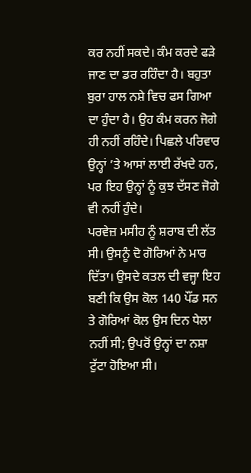ਕਰ ਨਹੀਂ ਸਕਦੇ। ਕੰਮ ਕਰਦੇ ਫੜੇ ਜਾਣ ਦਾ ਡਰ ਰਹਿੰਦਾ ਹੈ। ਬਹੁਤਾ ਬੁਰਾ ਹਾਲ ਨਸ਼ੇ ਵਿਚ ਫਸ ਗਿਆ ਦਾ ਹੁੰਦਾ ਹੈ। ਉਹ ਕੰਮ ਕਰਨ ਜੋਗੇ ਹੀ ਨਹੀਂ ਰਹਿੰਦੇ। ਪਿਛਲੇ ਪਰਿਵਾਰ ਉਨ੍ਹਾਂ ’ਤੇ ਆਸਾਂ ਲਾਈ ਰੱਖਦੇ ਹਨ, ਪਰ ਇਹ ਉਨ੍ਹਾਂ ਨੂੰ ਕੁਝ ਦੱਸਣ ਜੋਗੇ ਵੀ ਨਹੀਂ ਹੁੰਦੇ।
ਪਰਵੇਜ਼ ਮਸੀਹ ਨੂੰ ਸ਼ਰਾਬ ਦੀ ਲੱਤ ਸੀ। ਉਸਨੂੰ ਦੋ ਗੋਰਿਆਂ ਨੇ ਮਾਰ ਦਿੱਤਾ। ਉਸਦੇ ਕਤਲ ਦੀ ਵਜ੍ਹਾ ਇਹ ਬਣੀ ਕਿ ਉਸ ਕੋਲ 140 ਪੌਂਡ ਸਨ ਤੇ ਗੋਰਿਆਂ ਕੋਲ ਉਸ ਦਿਨ ਧੇਲਾ ਨਹੀਂ ਸੀ; ਉਪਰੋਂ ਉਨ੍ਹਾਂ ਦਾ ਨਸ਼ਾ ਟੁੱਟਾ ਹੋਇਆ ਸੀ।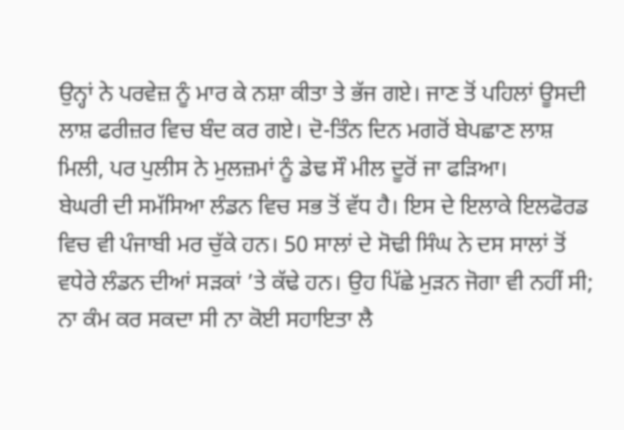ਉਨ੍ਹਾਂ ਨੇ ਪਰਵੇਜ਼ ਨੂੰ ਮਾਰ ਕੇ ਨਸ਼ਾ ਕੀਤਾ ਤੇ ਭੱਜ ਗਏ। ਜਾਣ ਤੋਂ ਪਹਿਲਾਂ ਊਸਦੀ ਲਾਸ਼ ਫਰੀਜ਼ਰ ਵਿਚ ਬੰਦ ਕਰ ਗਏ। ਦੋ-ਤਿੰਨ ਦਿਨ ਮਗਰੋਂ ਬੇਪਛਾਣ ਲਾਸ਼ ਮਿਲੀ, ਪਰ ਪੁਲੀਸ ਨੇ ਮੁਲਜ਼ਮਾਂ ਨੂੰ ਡੇਢ ਸੌ ਮੀਲ ਦੂਰੋਂ ਜਾ ਫੜਿਆ।
ਬੇਘਰੀ ਦੀ ਸਮੱਸਿਆ ਲੰਡਨ ਵਿਚ ਸਭ ਤੋਂ ਵੱਧ ਹੈ। ਇਸ ਦੇ ਇਲਾਕੇ ਇਲਫੋਰਡ ਵਿਚ ਵੀ ਪੰਜਾਬੀ ਮਰ ਚੁੱਕੇ ਹਨ। 50 ਸਾਲਾਂ ਦੇ ਸੋਢੀ ਸਿੰਘ ਨੇ ਦਸ ਸਾਲਾਂ ਤੋਂ ਵਧੇਰੇ ਲੰਡਨ ਦੀਆਂ ਸੜਕਾਂ ’ਤੇ ਕੱਢੇ ਹਨ। ਉਹ ਪਿੱਛੇ ਮੁੜਨ ਜੋਗਾ ਵੀ ਨਹੀਂ ਸੀ; ਨਾ ਕੰਮ ਕਰ ਸਕਦਾ ਸੀ ਨਾ ਕੋਈ ਸਹਾਇਤਾ ਲੈ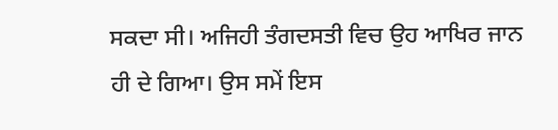ਸਕਦਾ ਸੀ। ਅਜਿਹੀ ਤੰਗਦਸਤੀ ਵਿਚ ਉਹ ਆਖਿਰ ਜਾਨ ਹੀ ਦੇ ਗਿਆ। ਉਸ ਸਮੇਂ ਇਸ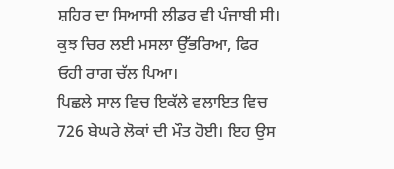ਸ਼ਹਿਰ ਦਾ ਸਿਆਸੀ ਲੀਡਰ ਵੀ ਪੰਜਾਬੀ ਸੀ। ਕੁਝ ਚਿਰ ਲਈ ਮਸਲਾ ਉੱਭਰਿਆ, ਫਿਰ ਓਹੀ ਰਾਗ ਚੱਲ ਪਿਆ।
ਪਿਛਲੇ ਸਾਲ ਵਿਚ ਇਕੱਲੇ ਵਲਾਇਤ ਵਿਚ 726 ਬੇਘਰੇ ਲੋਕਾਂ ਦੀ ਮੌਤ ਹੋਈ। ਇਹ ਉਸ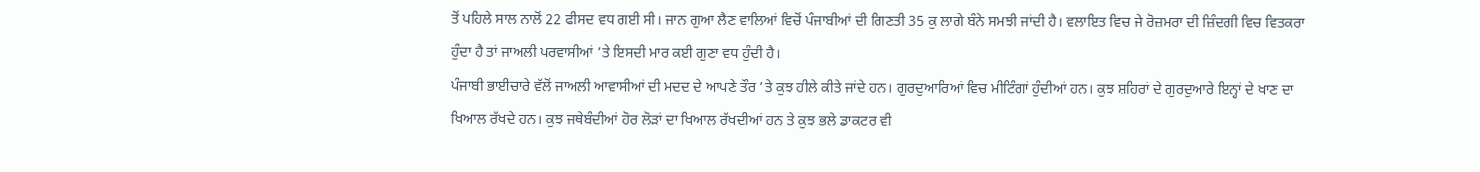ਤੋਂ ਪਹਿਲੇ ਸਾਲ ਨਾਲੋਂ 22 ਫੀਸਦ ਵਧ ਗਈ ਸੀ। ਜਾਨ ਗੁਆ ਲੈਣ ਵਾਲਿਆਂ ਵਿਚੋਂ ਪੰਜਾਬੀਆਂ ਦੀ ਗਿਣਤੀ 35 ਕੁ ਲਾਗੇ ਬੰਨੇ ਸਮਝੀ ਜਾਂਦੀ ਹੈ। ਵਲਾਇਤ ਵਿਚ ਜੇ ਰੋਜ਼ਮਰਾ ਦੀ ਜ਼ਿੰਦਗੀ ਵਿਚ ਵਿਤਕਰਾ ਹੁੰਦਾ ਹੈ ਤਾਂ ਜਾਅਲੀ ਪਰਵਾਸੀਆਂ ’ਤੇ ਇਸਦੀ ਮਾਰ ਕਈ ਗੁਣਾ ਵਧ ਹੁੰਦੀ ਹੈ।
ਪੰਜਾਬੀ ਭਾਈਚਾਰੇ ਵੱਲੋਂ ਜਾਅਲੀ ਆਵਾਸੀਆਂ ਦੀ ਮਦਦ ਦੇ ਆਪਣੇ ਤੌਰ ’ਤੇ ਕੁਝ ਹੀਲੇ ਕੀਤੇ ਜਾਂਦੇ ਹਨ। ਗੁਰਦੁਆਰਿਆਂ ਵਿਚ ਮੀਟਿੰਗਾਂ ਹੁੰਦੀਆਂ ਹਨ। ਕੁਝ ਸ਼ਹਿਰਾਂ ਦੇ ਗੁਰਦੁਆਰੇ ਇਨ੍ਹਾਂ ਦੇ ਖਾਣ ਦਾ ਖਿਆਲ ਰੱਖਦੇ ਹਨ। ਕੁਝ ਜਥੇਬੰਦੀਆਂ ਹੋਰ ਲੋੜਾਂ ਦਾ ਖਿਆਲ ਰੱਖਦੀਆਂ ਹਨ ਤੇ ਕੁਝ ਭਲੇ ਡਾਕਟਰ ਵੀ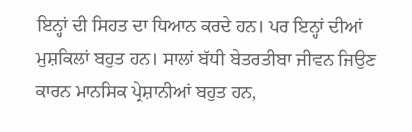ਇਨ੍ਹਾਂ ਦੀ ਸਿਹਤ ਦਾ ਧਿਆਨ ਕਰਦੇ ਹਨ। ਪਰ ਇਨ੍ਹਾਂ ਦੀਆਂ ਮੁਸ਼ਕਿਲਾਂ ਬਹੁਤ ਹਨ। ਸਾਲਾਂ ਬੱਧੀ ਬੇਤਰਤੀਬਾ ਜੀਵਨ ਜਿਉਣ ਕਾਰਨ ਮਾਨਸਿਕ ਪ੍ਰੇਸ਼ਾਨੀਆਂ ਬਹੁਤ ਹਨ,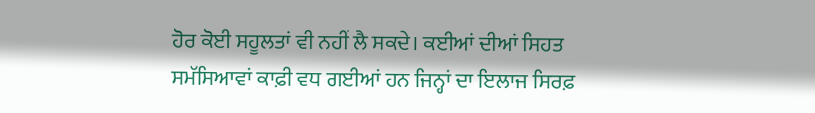ਹੋਰ ਕੋਈ ਸਹੂਲਤਾਂ ਵੀ ਨਹੀਂ ਲੈ ਸਕਦੇ। ਕਈਆਂ ਦੀਆਂ ਸਿਹਤ ਸਮੱਸਿਆਵਾਂ ਕਾਫ਼ੀ ਵਧ ਗਈਆਂ ਹਨ ਜਿਨ੍ਹਾਂ ਦਾ ਇਲਾਜ ਸਿਰਫ਼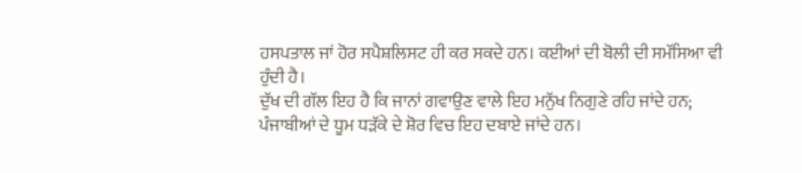ਹਸਪਤਾਲ ਜਾਂ ਹੋਰ ਸਪੈਸ਼ਲਿਸਟ ਹੀ ਕਰ ਸਕਦੇ ਹਨ। ਕਈਆਂ ਦੀ ਬੋਲੀ ਦੀ ਸਮੱਸਿਆ ਵੀ ਹੁੰਦੀ ਹੈ।
ਦੁੱਖ ਦੀ ਗੱਲ ਇਹ ਹੈ ਕਿ ਜਾਨਾਂ ਗਵਾਉਣ ਵਾਲੇ ਇਹ ਮਨੁੱਖ ਨਿਗੁਣੇ ਰਹਿ ਜਾਂਦੇ ਹਨ; ਪੰਜਾਬੀਆਂ ਦੇ ਧੂਮ ਧੜੱਕੇ ਦੇ ਸ਼ੋਰ ਵਿਚ ਇਹ ਦਬਾਏ ਜਾਂਦੇ ਹਨ।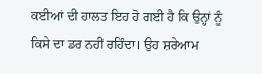ਕਈਆਂ ਦੀ ਹਾਲਤ ਇਹ ਹੋ ਗਈ ਹੈ ਕਿ ਉਨ੍ਹਾਂ ਨੂੰ ਕਿਸੇ ਦਾ ਡਰ ਨਹੀਂ ਰਹਿੰਦਾ। ਉਹ ਸ਼ਰੇਆਮ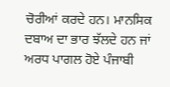ਚੋਰੀਆਂ ਕਰਦੇ ਹਨ। ਮਾਨਸਿਕ ਦਬਾਅ ਦਾ ਭਾਰ ਝੱਲਦੇ ਹਨ ਜਾਂ ਅਰਧ ਪਾਗਲ ਹੋਏ ਪੰਜਾਬੀ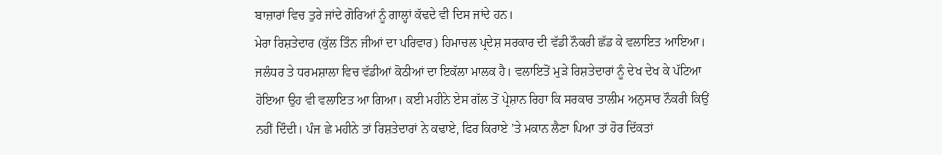ਬਾਜ਼ਾਰਾਂ ਵਿਚ ਤੁਰੇ ਜਾਂਦੇ ਗੋਰਿਆਂ ਨੂੰ ਗਾਲ੍ਹਾਂ ਕੱਢਦੇ ਵੀ ਦਿਸ ਜਾਂਦੇ ਹਨ।
ਮੇਰਾ ਰਿਸ਼ਤੇਦਾਰ (ਕੁੱਲ ਤਿੰਨ ਜੀਆਂ ਦਾ ਪਰਿਵਾਰ) ਹਿਮਾਚਲ ਪ੍ਰਦੇਸ਼ ਸਰਕਾਰ ਦੀ ਵੱਡੀ ਨੌਕਰੀ ਛੱਡ ਕੇ ਵਲਾਇਤ ਆਇਆ। ਜਲੰਧਰ ਤੇ ਧਰਮਸ਼ਾਲਾ ਵਿਚ ਵੱਡੀਆਂ ਕੋਠੀਆਂ ਦਾ ਇਕੱਲਾ ਮਾਲਕ ਹੈ। ਵਲਾਇਤੋਂ ਮੁੜੇ ਰਿਸ਼ਤੇਦਾਰਾਂ ਨੂੰ ਦੇਖ ਦੇਖ ਕੇ ਪੱਟਿਆ ਹੋਇਆ ਉਹ ਵੀ ਵਲਾਇਤ ਆ ਗਿਆ। ਕਈ ਮਹੀਨੇ ਏਸ ਗੱਲ ਤੋਂ ਪ੍ਰੇਸ਼ਾਨ ਰਿਹਾ ਕਿ ਸਰਕਾਰ ਤਾਲੀਮ ਅਨੁਸਾਰ ਨੌਕਰੀ ਕਿਉਂ ਨਹੀਂ ਦਿੰਦੀ। ਪੰਜ ਛੇ ਮਹੀਨੇ ਤਾਂ ਰਿਸ਼ਤੇਦਾਰਾਂ ਨੇ ਕਢਾਏ, ਫਿਰ ਕਿਰਾਏ ’ਤੇ ਮਕਾਨ ਲੈਣਾ ਪਿਆ ਤਾਂ ਹੋਰ ਦਿੱਕਤਾਂ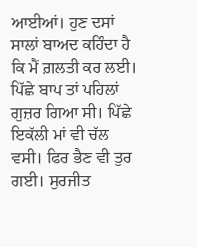ਆਈਆਂ। ਹੁਣ ਦਸਾਂ ਸਾਲਾਂ ਬਾਅਦ ਕਹਿੰਦਾ ਹੈ ਕਿ ਮੈਂ ਗ਼ਲਤੀ ਕਰ ਲਈ। ਪਿੱਛੇ ਬਾਪ ਤਾਂ ਪਹਿਲਾਂ ਗੁਜ਼ਰ ਗਿਆ ਸੀ। ਪਿੱਛੇ ਇਕੱਲੀ ਮਾਂ ਵੀ ਚੱਲ ਵਸੀ। ਫਿਰ ਭੈਣ ਵੀ ਤੁਰ ਗਈ। ਸੁਰਜੀਤ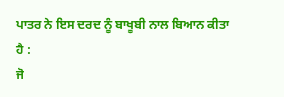ਪਾਤਰ ਨੇ ਇਸ ਦਰਦ ਨੂੰ ਬਾਖੂਬੀ ਨਾਲ ਬਿਆਨ ਕੀਤਾ ਹੈ :
ਜੋ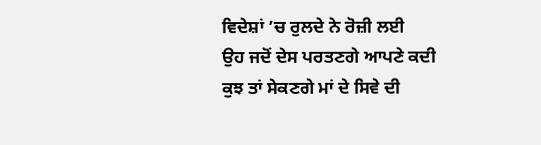ਵਿਦੇਸ਼ਾਂ ’ਚ ਰੁਲਦੇ ਨੇ ਰੋਜ਼ੀ ਲਈ
ਉਹ ਜਦੋਂ ਦੇਸ ਪਰਤਣਗੇ ਆਪਣੇ ਕਦੀ
ਕੁਝ ਤਾਂ ਸੇਕਣਗੇ ਮਾਂ ਦੇ ਸਿਵੇ ਦੀ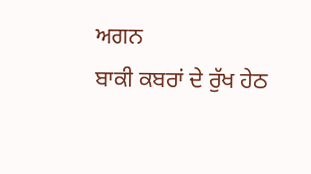ਅਗਨ
ਬਾਕੀ ਕਬਰਾਂ ਦੇ ਰੁੱਖ ਹੇਠ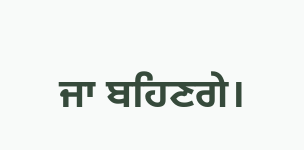ਜਾ ਬਹਿਣਗੇ।